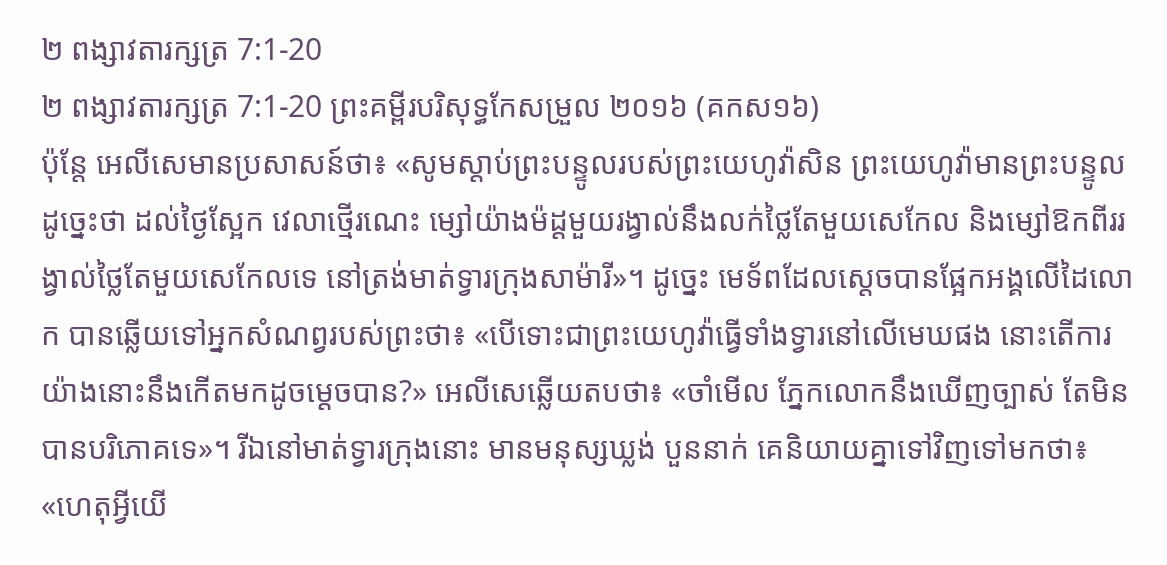២ ពង្សាវតារក្សត្រ 7:1-20
២ ពង្សាវតារក្សត្រ 7:1-20 ព្រះគម្ពីរបរិសុទ្ធកែសម្រួល ២០១៦ (គកស១៦)
ប៉ុន្តែ អេលីសេមានប្រសាសន៍ថា៖ «សូមស្តាប់ព្រះបន្ទូលរបស់ព្រះយេហូវ៉ាសិន ព្រះយេហូវ៉ាមានព្រះបន្ទូលដូច្នេះថា ដល់ថ្ងៃស្អែក វេលាថ្មើរណេះ ម្សៅយ៉ាងម៉ដ្តមួយរង្វាល់នឹងលក់ថ្លៃតែមួយសេកែល និងម្សៅឱកពីររង្វាល់ថ្លៃតែមួយសេកែលទេ នៅត្រង់មាត់ទ្វារក្រុងសាម៉ារី»។ ដូច្នេះ មេទ័ពដែលស្តេចបានផ្អែកអង្គលើដៃលោក បានឆ្លើយទៅអ្នកសំណព្វរបស់ព្រះថា៖ «បើទោះជាព្រះយេហូវ៉ាធ្វើទាំងទ្វារនៅលើមេឃផង នោះតើការយ៉ាងនោះនឹងកើតមកដូចម្តេចបាន?» អេលីសេឆ្លើយតបថា៖ «ចាំមើល ភ្នែកលោកនឹងឃើញច្បាស់ តែមិនបានបរិភោគទេ»។ រីឯនៅមាត់ទ្វារក្រុងនោះ មានមនុស្សឃ្លង់ បួននាក់ គេនិយាយគ្នាទៅវិញទៅមកថា៖ «ហេតុអ្វីយើ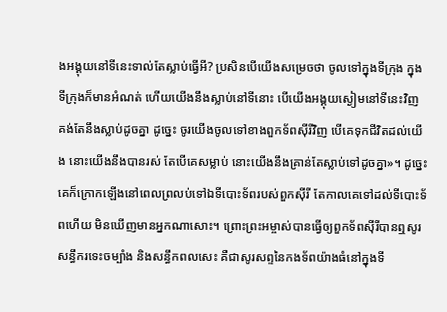ងអង្គុយនៅទីនេះទាល់តែស្លាប់ធ្វើអី? ប្រសិនបើយើងសម្រេចថា ចូលទៅក្នុងទីក្រុង ក្នុងទីក្រុងក៏មានអំណត់ ហើយយើងនឹងស្លាប់នៅទីនោះ បើយើងអង្គុយស្ងៀមនៅទីនេះវិញ គង់តែនឹងស្លាប់ដូចគ្នា ដូច្នេះ ចូរយើងចូលទៅខាងពួកទ័ពស៊ីរីវិញ បើគេទុកជីវិតដល់យើង នោះយើងនឹងបានរស់ តែបើគេសម្លាប់ នោះយើងនឹងគ្រាន់តែស្លាប់ទៅដូចគ្នា»។ ដូច្នេះ គេក៏ក្រោកឡើងនៅពេលព្រលប់ទៅឯទីបោះទ័ពរបស់ពួកស៊ីរី តែកាលគេទៅដល់ទីបោះទ័ពហើយ មិនឃើញមានអ្នកណាសោះ។ ព្រោះព្រះអម្ចាស់បានធ្វើឲ្យពួកទ័ពស៊ីរីបានឮសូរសន្ធឹករទេះចម្បាំង និងសន្ធឹកពលសេះ គឺជាសូរសព្ទនៃកងទ័ពយ៉ាងធំនៅក្នុងទី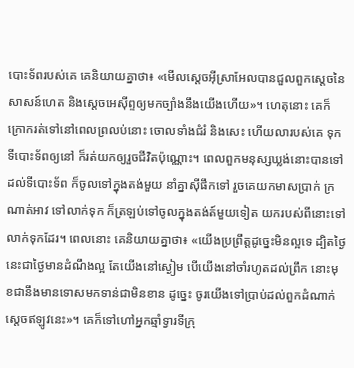បោះទ័ពរបស់គេ គេនិយាយគ្នាថា៖ «មើលស្តេចអ៊ីស្រាអែលបានជួលពួកស្តេចនៃសាសន៍ហេត និងស្តេចអេស៊ីព្ទឲ្យមកច្បាំងនឹងយើងហើយ»។ ហេតុនោះ គេក៏ក្រោករត់ទៅនៅពេលព្រលប់នោះ ចោលទាំងជំរំ និងសេះ ហើយលារបស់គេ ទុកទីបោះទ័ពឲ្យនៅ ក៏រត់យកឲ្យរួចជីវិតប៉ុណ្ណោះ។ ពេលពួកមនុស្សឃ្លង់នោះបានទៅដល់ទីបោះទ័ព ក៏ចូលទៅក្នុងតង់មួយ នាំគ្នាស៊ីផឹកទៅ រួចគេយកមាសប្រាក់ ក្រណាត់អាវ ទៅលាក់ទុក ក៏ត្រឡប់ទៅចូលក្នុងតង់ត៍មួយទៀត យករបស់ពីនោះទៅលាក់ទុកដែរ។ ពេលនោះ គេនិយាយគ្នាថា៖ «យើងប្រព្រឹត្តដូច្នេះមិនល្អទេ ដ្បិតថ្ងៃនេះជាថ្ងៃមានដំណឹងល្អ តែយើងនៅស្ងៀម បើយើងនៅចាំរហូតដល់ព្រឹក នោះមុខជានឹងមានទោសមកទាន់ជាមិនខាន ដូច្នេះ ចូរយើងទៅប្រាប់ដល់ពួកដំណាក់ស្តេចឥឡូវនេះ»។ គេក៏ទៅហៅអ្នកឆ្មាំទ្វារទីក្រុ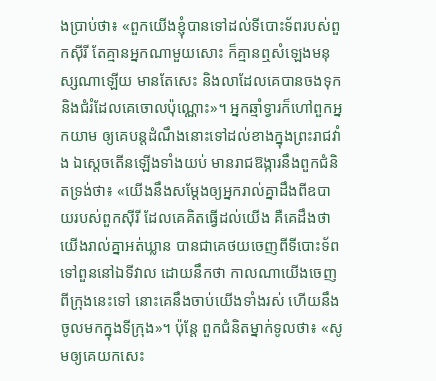ងប្រាប់ថា៖ «ពួកយើងខ្ញុំបានទៅដល់ទីបោះទ័ពរបស់ពួកស៊ីរី តែគ្មានអ្នកណាមួយសោះ ក៏គ្មានឮសំឡេងមនុស្សណាឡើយ មានតែសេះ និងលាដែលគេបានចងទុក និងជំរំដែលគេចោលប៉ុណ្ណោះ»។ អ្នកឆ្មាំទ្វារក៏ហៅពួកអ្នកយាម ឲ្យគេបន្តដំណឹងនោះទៅដល់ខាងក្នុងព្រះរាជវាំង ឯស្ដេចតើនឡើងទាំងយប់ មានរាជឱង្ការនឹងពួកជំនិតទ្រង់ថា៖ «យើងនឹងសម្ដែងឲ្យអ្នករាល់គ្នាដឹងពីឧបាយរបស់ពួកស៊ីរី ដែលគេគិតធ្វើដល់យើង គឺគេដឹងថា យើងរាល់គ្នាអត់ឃ្លាន បានជាគេថយចេញពីទីបោះទ័ព ទៅពួននៅឯទីវាល ដោយនឹកថា កាលណាយើងចេញពីក្រុងនេះទៅ នោះគេនឹងចាប់យើងទាំងរស់ ហើយនឹងចូលមកក្នុងទីក្រុង»។ ប៉ុន្តែ ពួកជំនិតម្នាក់ទូលថា៖ «សូមឲ្យគេយកសេះ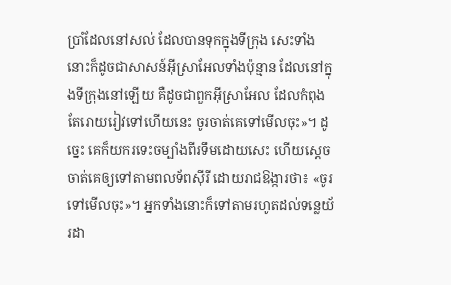ប្រាំដែលនៅសល់ ដែលបានទុកក្នុងទីក្រុង សេះទាំងនោះក៏ដូចជាសាសន៍អ៊ីស្រាអែលទាំងប៉ុន្មាន ដែលនៅក្នុងទីក្រុងនៅឡើយ គឺដូចជាពួកអ៊ីស្រាអែល ដែលកំពុងតែរោយរៀវទៅហើយនេះ ចូរចាត់គេទៅមើលចុះ»។ ដូច្នេះ គេក៏យករទេះចម្បាំងពីរទឹមដោយសេះ ហើយស្ដេចចាត់គេឲ្យទៅតាមពលទ័ពស៊ីរី ដោយរាជឱង្ការថា៖ «ចូរទៅមើលចុះ»។ អ្នកទាំងនោះក៏ទៅតាមរហូតដល់ទន្លេយ័រដា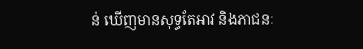ន់ ឃើញមានសុទ្ធតែអាវ និងភាជនៈ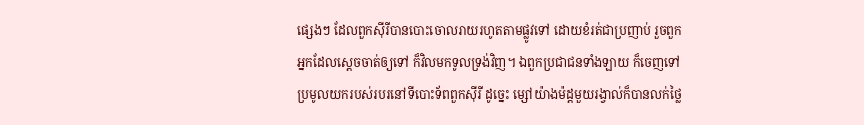ផ្សេងៗ ដែលពួកស៊ីរីបានបោះចោលរាយរហូតតាមផ្លូវទៅ ដោយខំរត់ជាប្រញាប់ រួចពួកអ្នកដែលស្តេចចាត់ឲ្យទៅ ក៏វិលមកទូលទ្រង់វិញ។ ឯពួកប្រជាជនទាំងឡាយ ក៏ចេញទៅប្រមូលយករបស់របរនៅទីបោះទ័ពពួកស៊ីរី ដូច្នេះ ម្សៅយ៉ាងម៉ដ្តមួយរង្វាល់ក៏បានលក់ថ្លៃ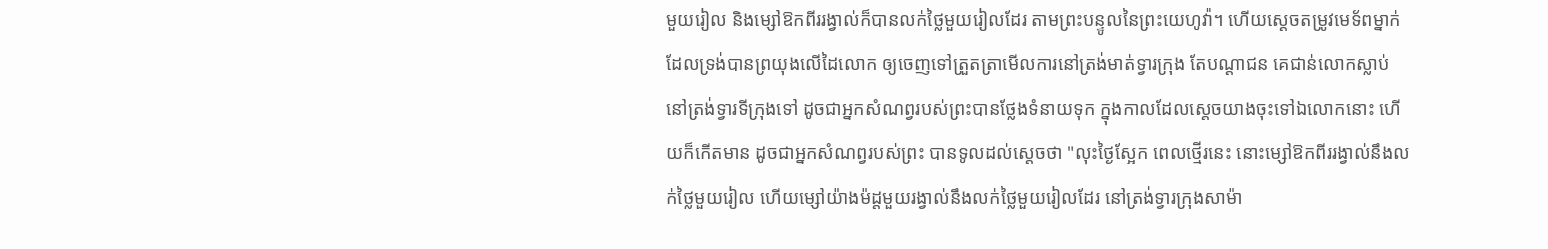មួយរៀល និងម្សៅឱកពីររង្វាល់ក៏បានលក់ថ្លៃមួយរៀលដែរ តាមព្រះបន្ទូលនៃព្រះយេហូវ៉ា។ ហើយស្ដេចតម្រូវមេទ័ពម្នាក់ ដែលទ្រង់បានព្រយុងលើដៃលោក ឲ្យចេញទៅត្រួតត្រាមើលការនៅត្រង់មាត់ទ្វារក្រុង តែបណ្ដាជន គេជាន់លោកស្លាប់ នៅត្រង់ទ្វារទីក្រុងទៅ ដូចជាអ្នកសំណព្វរបស់ព្រះបានថ្លែងទំនាយទុក ក្នុងកាលដែលស្តេចយាងចុះទៅឯលោកនោះ ហើយក៏កើតមាន ដូចជាអ្នកសំណព្វរបស់ព្រះ បានទូលដល់ស្តេចថា "លុះថ្ងៃស្អែក ពេលថ្មើរនេះ នោះម្សៅឱកពីររង្វាល់នឹងលក់ថ្លៃមួយរៀល ហើយម្សៅយ៉ាងម៉ដ្តមួយរង្វាល់នឹងលក់ថ្លៃមួយរៀលដែរ នៅត្រង់ទ្វារក្រុងសាម៉ា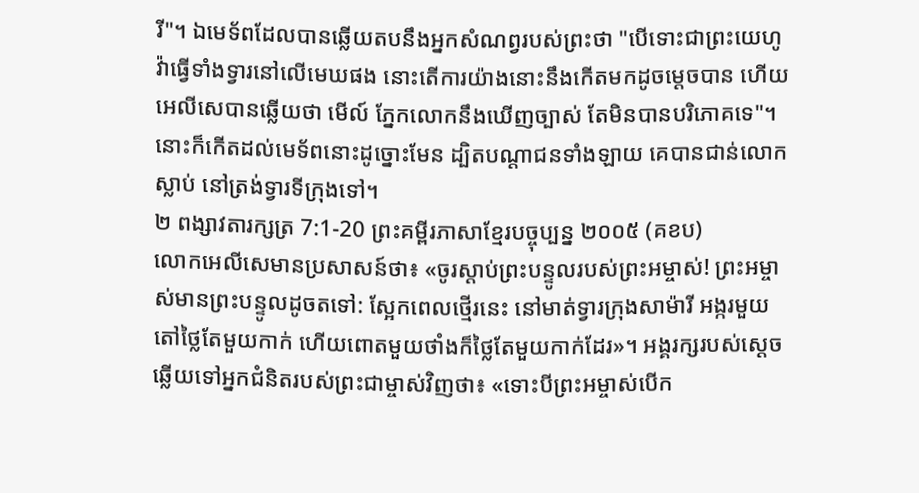រី"។ ឯមេទ័ពដែលបានឆ្លើយតបនឹងអ្នកសំណព្វរបស់ព្រះថា "បើទោះជាព្រះយេហូវ៉ាធ្វើទាំងទ្វារនៅលើមេឃផង នោះតើការយ៉ាងនោះនឹងកើតមកដូចម្តេចបាន ហើយអេលីសេបានឆ្លើយថា មើល៍ ភ្នែកលោកនឹងឃើញច្បាស់ តែមិនបានបរិភោគទេ"។ នោះក៏កើតដល់មេទ័ពនោះដូច្នោះមែន ដ្បិតបណ្ដាជនទាំងឡាយ គេបានជាន់លោកស្លាប់ នៅត្រង់ទ្វារទីក្រុងទៅ។
២ ពង្សាវតារក្សត្រ 7:1-20 ព្រះគម្ពីរភាសាខ្មែរបច្ចុប្បន្ន ២០០៥ (គខប)
លោកអេលីសេមានប្រសាសន៍ថា៖ «ចូរស្ដាប់ព្រះបន្ទូលរបស់ព្រះអម្ចាស់! ព្រះអម្ចាស់មានព្រះបន្ទូលដូចតទៅ: ស្អែកពេលថ្មើរនេះ នៅមាត់ទ្វារក្រុងសាម៉ារី អង្ករមួយតៅថ្លៃតែមួយកាក់ ហើយពោតមួយថាំងក៏ថ្លៃតែមួយកាក់ដែរ»។ អង្គរក្សរបស់ស្ដេចឆ្លើយទៅអ្នកជំនិតរបស់ព្រះជាម្ចាស់វិញថា៖ «ទោះបីព្រះអម្ចាស់បើក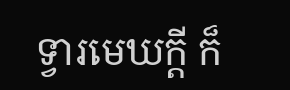ទ្វារមេឃក្ដី ក៏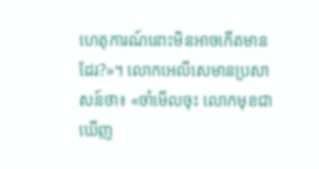ហេតុការណ៍នោះមិនអាចកើតមានដែរ?»។ លោកអេលីសេមានប្រសាសន៍ថា៖ «ចាំមើលចុះ លោកមុខជាឃើញ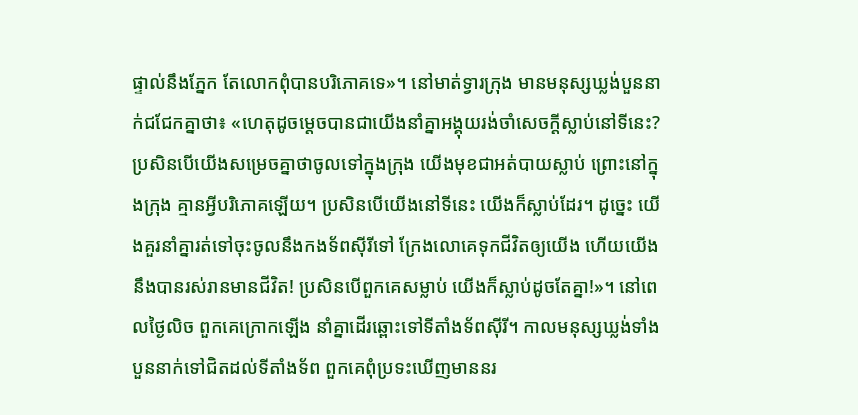ផ្ទាល់នឹងភ្នែក តែលោកពុំបានបរិភោគទេ»។ នៅមាត់ទ្វារក្រុង មានមនុស្សឃ្លង់បួននាក់ជជែកគ្នាថា៖ «ហេតុដូចម្ដេចបានជាយើងនាំគ្នាអង្គុយរង់ចាំសេចក្ដីស្លាប់នៅទីនេះ? ប្រសិនបើយើងសម្រេចគ្នាថាចូលទៅក្នុងក្រុង យើងមុខជាអត់បាយស្លាប់ ព្រោះនៅក្នុងក្រុង គ្មានអ្វីបរិភោគឡើយ។ ប្រសិនបើយើងនៅទីនេះ យើងក៏ស្លាប់ដែរ។ ដូច្នេះ យើងគួរនាំគ្នារត់ទៅចុះចូលនឹងកងទ័ពស៊ីរីទៅ ក្រែងលោគេទុកជីវិតឲ្យយើង ហើយយើងនឹងបានរស់រានមានជីវិត! ប្រសិនបើពួកគេសម្លាប់ យើងក៏ស្លាប់ដូចតែគ្នា!»។ នៅពេលថ្ងៃលិច ពួកគេក្រោកឡើង នាំគ្នាដើរឆ្ពោះទៅទីតាំងទ័ពស៊ីរី។ កាលមនុស្សឃ្លង់ទាំងបួននាក់ទៅជិតដល់ទីតាំងទ័ព ពួកគេពុំប្រទះឃើញមាននរ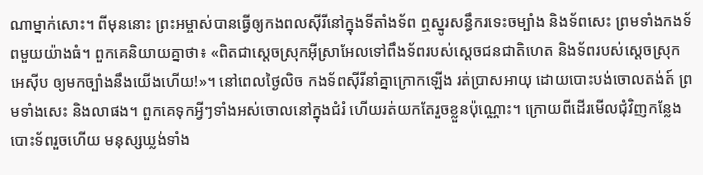ណាម្នាក់សោះ។ ពីមុននោះ ព្រះអម្ចាស់បានធ្វើឲ្យកងពលស៊ីរីនៅក្នុងទីតាំងទ័ព ឮស្នូរសន្ធឹករទេះចម្បាំង និងទ័ពសេះ ព្រមទាំងកងទ័ពមួយយ៉ាងធំ។ ពួកគេនិយាយគ្នាថា៖ «ពិតជាស្ដេចស្រុកអ៊ីស្រាអែលទៅពឹងទ័ពរបស់ស្ដេចជនជាតិហេត និងទ័ពរបស់ស្ដេចស្រុកអេស៊ីប ឲ្យមកច្បាំងនឹងយើងហើយ!»។ នៅពេលថ្ងៃលិច កងទ័ពស៊ីរីនាំគ្នាក្រោកឡើង រត់ប្រាសអាយុ ដោយបោះបង់ចោលតង់ត៍ ព្រមទាំងសេះ និងលាផង។ ពួកគេទុកអ្វីៗទាំងអស់ចោលនៅក្នុងជំរំ ហើយរត់យកតែរួចខ្លួនប៉ុណ្ណោះ។ ក្រោយពីដើរមើលជុំវិញកន្លែងបោះទ័ពរួចហើយ មនុស្សឃ្លង់ទាំង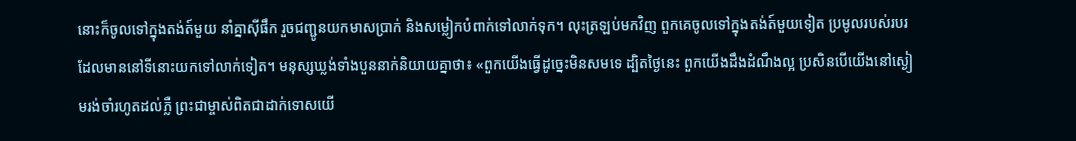នោះក៏ចូលទៅក្នុងតង់ត៍មួយ នាំគ្នាស៊ីផឹក រួចជញ្ជូនយកមាសប្រាក់ និងសម្លៀកបំពាក់ទៅលាក់ទុក។ លុះត្រឡប់មកវិញ ពួកគេចូលទៅក្នុងតង់ត៍មួយទៀត ប្រមូលរបស់របរ ដែលមាននៅទីនោះយកទៅលាក់ទៀត។ មនុស្សឃ្លង់ទាំងបួននាក់និយាយគ្នាថា៖ «ពួកយើងធ្វើដូច្នេះមិនសមទេ ដ្បិតថ្ងៃនេះ ពួកយើងដឹងដំណឹងល្អ ប្រសិនបើយើងនៅស្ងៀមរង់ចាំរហូតដល់ភ្លឺ ព្រះជាម្ចាស់ពិតជាដាក់ទោសយើ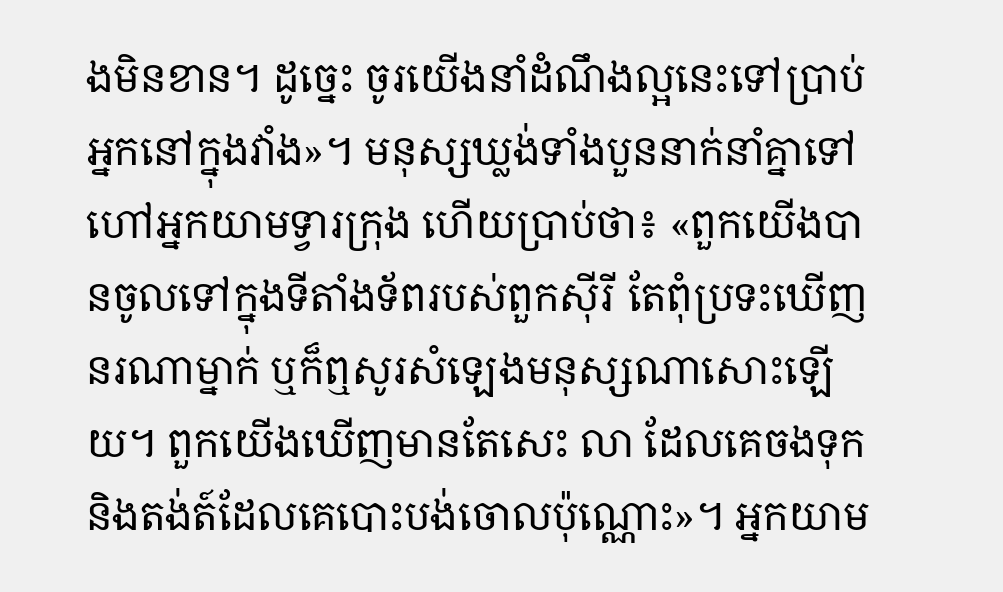ងមិនខាន។ ដូច្នេះ ចូរយើងនាំដំណឹងល្អនេះទៅប្រាប់អ្នកនៅក្នុងវាំង»។ មនុស្សឃ្លង់ទាំងបួននាក់នាំគ្នាទៅហៅអ្នកយាមទ្វារក្រុង ហើយប្រាប់ថា៖ «ពួកយើងបានចូលទៅក្នុងទីតាំងទ័ពរបស់ពួកស៊ីរី តែពុំប្រទះឃើញនរណាម្នាក់ ឬក៏ឮសូរសំឡេងមនុស្សណាសោះឡើយ។ ពួកយើងឃើញមានតែសេះ លា ដែលគេចងទុក និងតង់ត៍ដែលគេបោះបង់ចោលប៉ុណ្ណោះ»។ អ្នកយាម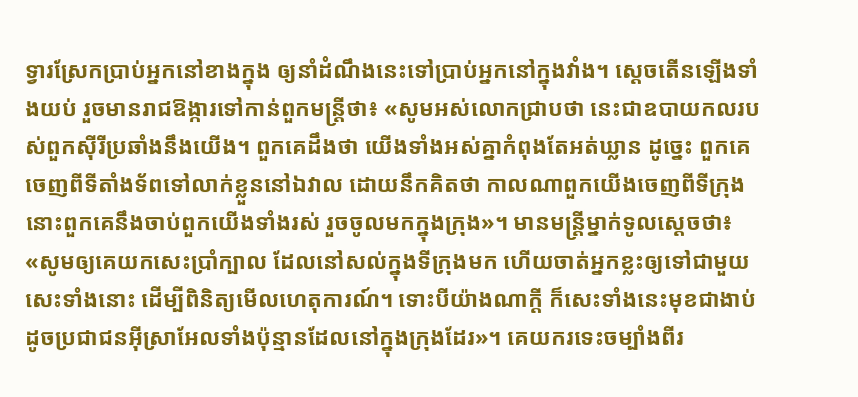ទ្វារស្រែកប្រាប់អ្នកនៅខាងក្នុង ឲ្យនាំដំណឹងនេះទៅប្រាប់អ្នកនៅក្នុងវាំង។ ស្ដេចតើនឡើងទាំងយប់ រួចមានរាជឱង្ការទៅកាន់ពួកមន្ត្រីថា៖ «សូមអស់លោកជ្រាបថា នេះជាឧបាយកលរបស់ពួកស៊ីរីប្រឆាំងនឹងយើង។ ពួកគេដឹងថា យើងទាំងអស់គ្នាកំពុងតែអត់ឃ្លាន ដូច្នេះ ពួកគេចេញពីទីតាំងទ័ពទៅលាក់ខ្លួននៅឯវាល ដោយនឹកគិតថា កាលណាពួកយើងចេញពីទីក្រុង នោះពួកគេនឹងចាប់ពួកយើងទាំងរស់ រួចចូលមកក្នុងក្រុង»។ មានមន្ត្រីម្នាក់ទូលស្ដេចថា៖ «សូមឲ្យគេយកសេះប្រាំក្បាល ដែលនៅសល់ក្នុងទីក្រុងមក ហើយចាត់អ្នកខ្លះឲ្យទៅជាមួយសេះទាំងនោះ ដើម្បីពិនិត្យមើលហេតុការណ៍។ ទោះបីយ៉ាងណាក្ដី ក៏សេះទាំងនេះមុខជាងាប់ ដូចប្រជាជនអ៊ីស្រាអែលទាំងប៉ុន្មានដែលនៅក្នុងក្រុងដែរ»។ គេយករទេះចម្បាំងពីរ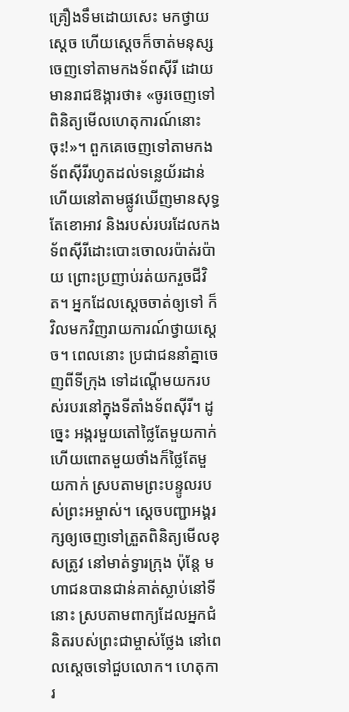គ្រឿងទឹមដោយសេះ មកថ្វាយស្ដេច ហើយស្ដេចក៏ចាត់មនុស្សចេញទៅតាមកងទ័ពស៊ីរី ដោយមានរាជឱង្ការថា៖ «ចូរចេញទៅពិនិត្យមើលហេតុការណ៍នោះចុះ!»។ ពួកគេចេញទៅតាមកងទ័ពស៊ីរីរហូតដល់ទន្លេយ័រដាន់ ហើយនៅតាមផ្លូវឃើញមានសុទ្ធតែខោអាវ និងរបស់របរដែលកងទ័ពស៊ីរីដោះបោះចោលរប៉ាត់រប៉ាយ ព្រោះប្រញាប់រត់យករួចជីវិត។ អ្នកដែលស្ដេចចាត់ឲ្យទៅ ក៏វិលមកវិញរាយការណ៍ថ្វាយស្ដេច។ ពេលនោះ ប្រជាជននាំគ្នាចេញពីទីក្រុង ទៅដណ្ដើមយករបស់របរនៅក្នុងទីតាំងទ័ពស៊ីរី។ ដូច្នេះ អង្ករមួយតៅថ្លៃតែមួយកាក់ ហើយពោតមួយថាំងក៏ថ្លៃតែមួយកាក់ ស្របតាមព្រះបន្ទូលរបស់ព្រះអម្ចាស់។ ស្ដេចបញ្ជាអង្គរក្សឲ្យចេញទៅត្រួតពិនិត្យមើលខុសត្រូវ នៅមាត់ទ្វារក្រុង ប៉ុន្តែ មហាជនបានជាន់គាត់ស្លាប់នៅទីនោះ ស្របតាមពាក្យដែលអ្នកជំនិតរបស់ព្រះជាម្ចាស់ថ្លែង នៅពេលស្ដេចទៅជួបលោក។ ហេតុការ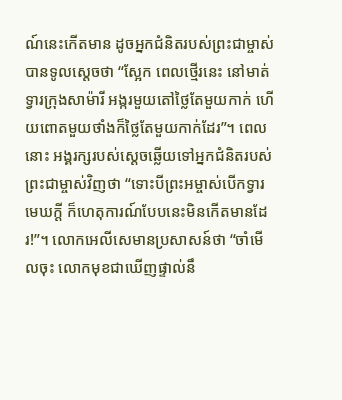ណ៍នេះកើតមាន ដូចអ្នកជំនិតរបស់ព្រះជាម្ចាស់បានទូលស្ដេចថា “ស្អែក ពេលថ្មើរនេះ នៅមាត់ទ្វារក្រុងសាម៉ារី អង្ករមួយតៅថ្លៃតែមួយកាក់ ហើយពោតមួយថាំងក៏ថ្លៃតែមួយកាក់ដែរ”។ ពេលនោះ អង្គរក្សរបស់ស្ដេចឆ្លើយទៅអ្នកជំនិតរបស់ព្រះជាម្ចាស់វិញថា “ទោះបីព្រះអម្ចាស់បើកទ្វារមេឃក្ដី ក៏ហេតុការណ៍បែបនេះមិនកើតមានដែរ!”។ លោកអេលីសេមានប្រសាសន៍ថា “ចាំមើលចុះ លោកមុខជាឃើញផ្ទាល់នឹ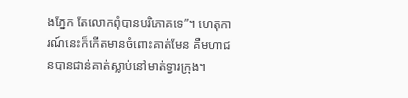ងភ្នែក តែលោកពុំបានបរិភោគទេ”។ ហេតុការណ៍នេះក៏កើតមានចំពោះគាត់មែន គឺមហាជនបានជាន់គាត់ស្លាប់នៅមាត់ទ្វារក្រុង។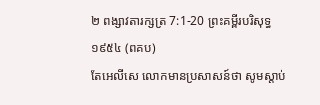២ ពង្សាវតារក្សត្រ 7:1-20 ព្រះគម្ពីរបរិសុទ្ធ ១៩៥៤ (ពគប)
តែអេលីសេ លោកមានប្រសាសន៍ថា សូមស្តាប់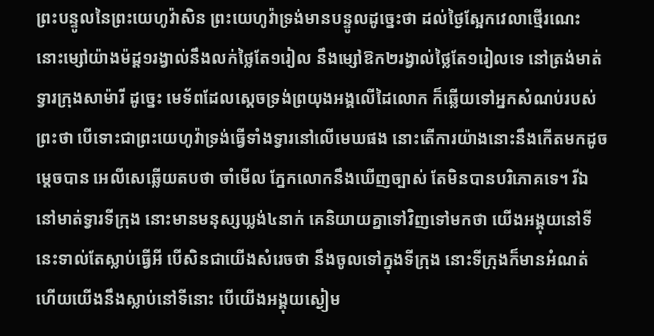ព្រះបន្ទូលនៃព្រះយេហូវ៉ាសិន ព្រះយេហូវ៉ាទ្រង់មានបន្ទូលដូច្នេះថា ដល់ថ្ងៃស្អែកវេលាថ្មើរណេះ នោះម្សៅយ៉ាងម៉ដ្ត១រង្វាល់នឹងលក់ថ្លៃតែ១រៀល នឹងម្សៅឱក២រង្វាល់ថ្លៃតែ១រៀលទេ នៅត្រង់មាត់ទ្វារក្រុងសាម៉ារី ដូច្នេះ មេទ័ពដែលស្តេចទ្រង់ព្រយុងអង្គលើដៃលោក ក៏ឆ្លើយទៅអ្នកសំណប់របស់ព្រះថា បើទោះជាព្រះយេហូវ៉ាទ្រង់ធ្វើទាំងទ្វារនៅលើមេឃផង នោះតើការយ៉ាងនោះនឹងកើតមកដូចម្តេចបាន អេលីសេឆ្លើយតបថា ចាំមើល ភ្នែកលោកនឹងឃើញច្បាស់ តែមិនបានបរិភោគទេ។ រីឯនៅមាត់ទ្វារទីក្រុង នោះមានមនុស្សឃ្លង់៤នាក់ គេនិយាយគ្នាទៅវិញទៅមកថា យើងអង្គុយនៅទីនេះទាល់តែស្លាប់ធ្វើអី បើសិនជាយើងសំរេចថា នឹងចូលទៅក្នុងទីក្រុង នោះទីក្រុងក៏មានអំណត់ ហើយយើងនឹងស្លាប់នៅទីនោះ បើយើងអង្គុយស្ងៀម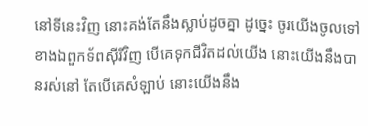នៅទីនេះវិញ នោះគង់តែនឹងស្លាប់ដូចគ្នា ដូច្នេះ ចូរយើងចូលទៅខាងឯពួកទ័ពស៊ីរីវិញ បើគេទុកជីវិតដល់យើង នោះយើងនឹងបានរស់នៅ តែបើគេសំឡាប់ នោះយើងនឹង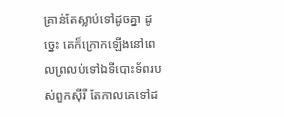គ្រាន់តែស្លាប់ទៅដូចគ្នា ដូច្នេះ គេក៏ក្រោកឡើងនៅពេលព្រលប់ទៅឯទីបោះទ័ពរបស់ពួកស៊ីរី តែកាលគេទៅដ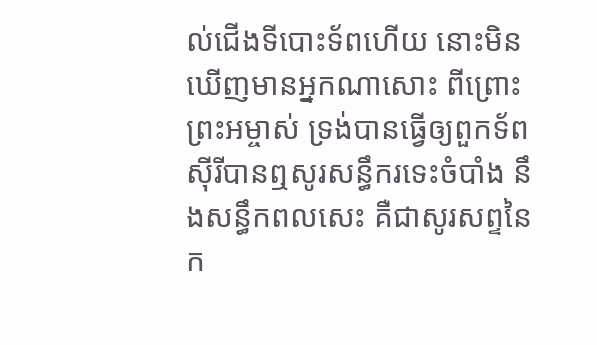ល់ជើងទីបោះទ័ពហើយ នោះមិនឃើញមានអ្នកណាសោះ ពីព្រោះព្រះអម្ចាស់ ទ្រង់បានធ្វើឲ្យពួកទ័ពស៊ីរីបានឮសូរសន្ធឹករទេះចំបាំង នឹងសន្ធឹកពលសេះ គឺជាសូរសព្ទនៃក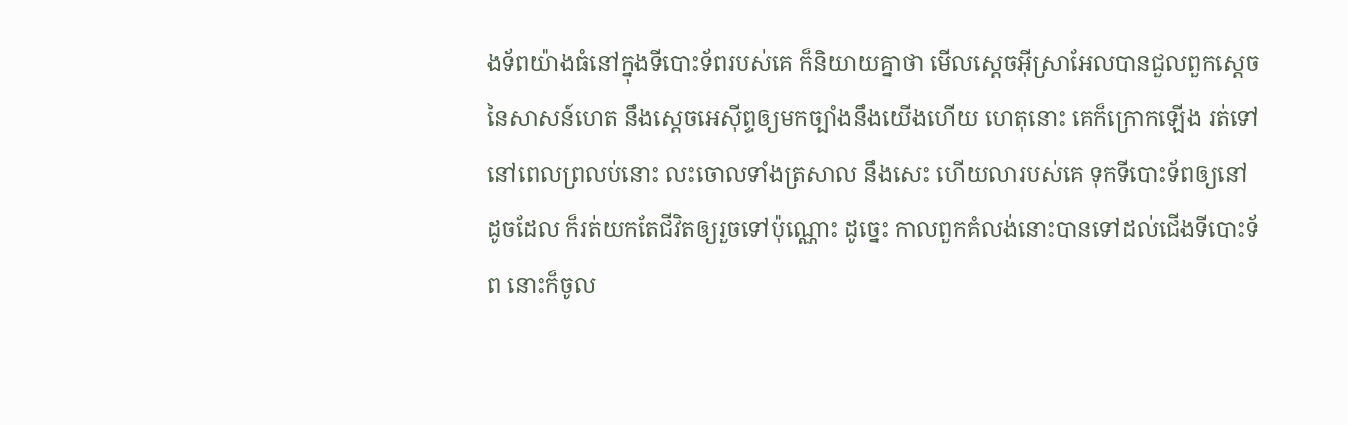ងទ័ពយ៉ាងធំនៅក្នុងទីបោះទ័ពរបស់គេ ក៏និយាយគ្នាថា មើលស្តេចអ៊ីស្រាអែលបានជួលពួកស្តេចនៃសាសន៍ហេត នឹងស្តេចអេស៊ីព្ទឲ្យមកច្បាំងនឹងយើងហើយ ហេតុនោះ គេក៏ក្រោកឡើង រត់ទៅនៅពេលព្រលប់នោះ លះចោលទាំងត្រសាល នឹងសេះ ហើយលារបស់គេ ទុកទីបោះទ័ពឲ្យនៅដូចដែល ក៏រត់យកតែជីវិតឲ្យរួចទៅប៉ុណ្ណោះ ដូច្នេះ កាលពួកគំលង់នោះបានទៅដល់ជើងទីបោះទ័ព នោះក៏ចូល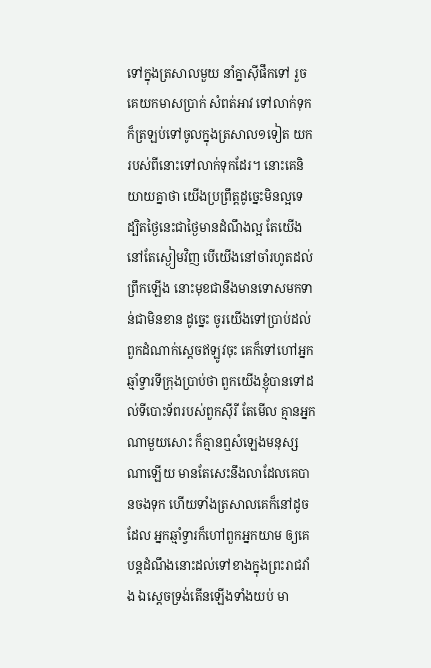ទៅក្នុងត្រសាលមួយ នាំគ្នាស៊ីផឹកទៅ រួចគេយកមាសប្រាក់ សំពត់អាវ ទៅលាក់ទុក ក៏ត្រឡប់ទៅចូលក្នុងត្រសាល១ទៀត យករបស់ពីនោះទៅលាក់ទុកដែរ។ នោះគេនិយាយគ្នាថា យើងប្រព្រឹត្តដូច្នេះមិនល្អទេ ដ្បិតថ្ងៃនេះជាថ្ងៃមានដំណឹងល្អ តែយើងនៅតែស្ងៀមវិញ បើយើងនៅចាំរហូតដល់ព្រឹកឡើង នោះមុខជានឹងមានទោសមកទាន់ជាមិនខាន ដូច្នេះ ចូរយើងទៅប្រាប់ដល់ពួកដំណាក់ស្តេចឥឡូវចុះ គេក៏ទៅហៅអ្នកឆ្មាំទ្វារទីក្រុងប្រាប់ថា ពួកយើងខ្ញុំបានទៅដល់ទីបោះទ័ពរបស់ពួកស៊ីរី តែមើល គ្មានអ្នកណាមួយសោះ ក៏គ្មានឮសំឡេងមនុស្សណាឡើយ មានតែសេះនឹងលាដែលគេបានចងទុក ហើយទាំងត្រសាលគេក៏នៅដូចដែល អ្នកឆ្មាំទ្វារក៏ហៅពួកអ្នកយាម ឲ្យគេបន្តដំណឹងនោះដល់ទៅខាងក្នុងព្រះរាជវាំង ឯស្តេចទ្រង់តើនឡើងទាំងយប់ មា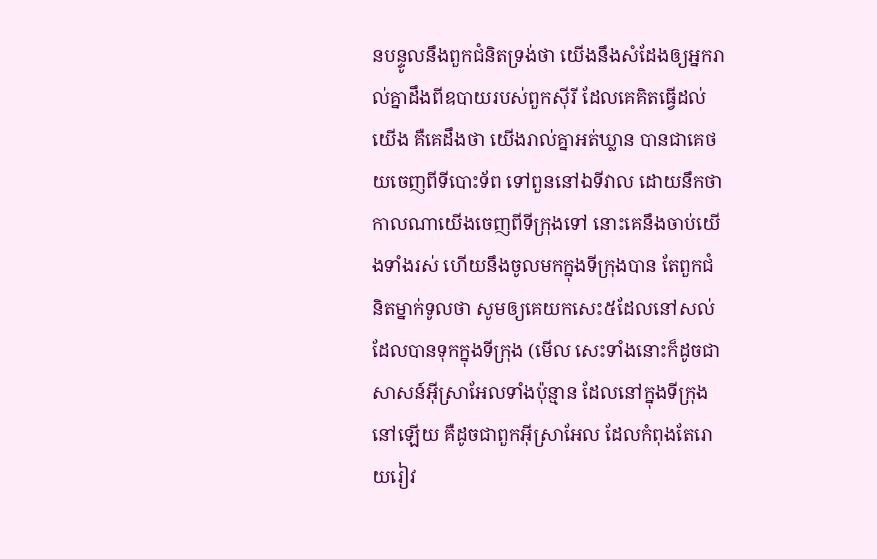នបន្ទូលនឹងពួកជំនិតទ្រង់ថា យើងនឹងសំដែងឲ្យអ្នករាល់គ្នាដឹងពីឧបាយរបស់ពួកស៊ីរី ដែលគេគិតធ្វើដល់យើង គឺគេដឹងថា យើងរាល់គ្នាអត់ឃ្លាន បានជាគេថយចេញពីទីបោះទ័ព ទៅពួននៅឯទីវាល ដោយនឹកថា កាលណាយើងចេញពីទីក្រុងទៅ នោះគេនឹងចាប់យើងទាំងរស់ ហើយនឹងចូលមកក្នុងទីក្រុងបាន តែពួកជំនិតម្នាក់ទូលថា សូមឲ្យគេយកសេះ៥ដែលនៅសល់ ដែលបានទុកក្នុងទីក្រុង (មើល សេះទាំងនោះក៏ដូចជាសាសន៍អ៊ីស្រាអែលទាំងប៉ុន្មាន ដែលនៅក្នុងទីក្រុងនៅឡើយ គឺដូចជាពួកអ៊ីស្រាអែល ដែលកំពុងតែរោយរៀវ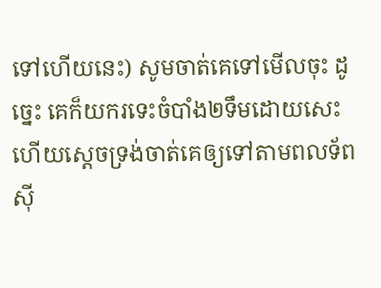ទៅហើយនេះ) សូមចាត់គេទៅមើលចុះ ដូច្នេះ គេក៏យករទេះចំបាំង២ទឹមដោយសេះ ហើយស្តេចទ្រង់ចាត់គេឲ្យទៅតាមពលទ័ពស៊ី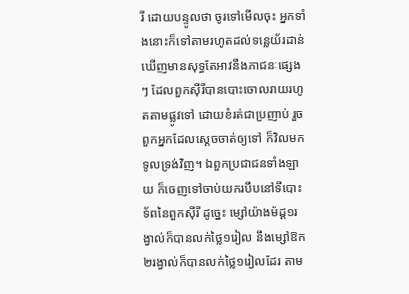រី ដោយបន្ទូលថា ចូរទៅមើលចុះ អ្នកទាំងនោះក៏ទៅតាមរហូតដល់ទន្លេយ័រដាន់ ឃើញមានសុទ្ធតែអាវនឹងភាជនៈផ្សេងៗ ដែលពួកស៊ីរីបានបោះចោលរាយរហូតតាមផ្លូវទៅ ដោយខំរត់ជាប្រញាប់ រួចពួកអ្នកដែលស្តេចចាត់ឲ្យទៅ ក៏វិលមកទូលទ្រង់វិញ។ ឯពួកប្រជាជនទាំងឡាយ ក៏ចេញទៅចាប់យករបឹបនៅទីបោះទ័ពនៃពួកស៊ីរី ដូច្នេះ ម្សៅយ៉ាងម៉ដ្ត១រង្វាល់ក៏បានលក់ថ្លៃ១រៀល នឹងម្សៅឱក២រង្វាល់ក៏បានលក់ថ្លៃ១រៀលដែរ តាម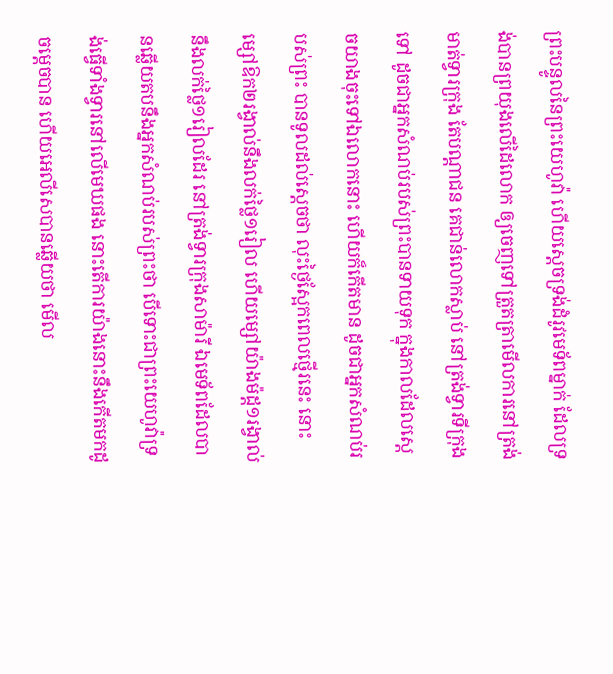ព្រះបន្ទូលនៃព្រះយេហូវ៉ា ហើយស្តេចទ្រង់ដំរូវមេទ័ពម្នាក់ ដែលទ្រង់បានព្រយុងលើដៃលោក ឲ្យចេញទៅត្រួតត្រាមើលការនៅត្រង់មាត់ទ្វារក្រុង តែបណ្តាជន គេជាន់លោកស្លាប់ នៅត្រង់ទ្វារទីក្រុងទៅ ដូចជាអ្នកសំណប់របស់ព្រះបានទាយទុក ក្នុងកាលដែលស្តេចយាងចុះទៅឯលោកនោះ ហើយក៏កើតមាន ដូចជាអ្នកសំណប់របស់ព្រះ បានទូលដល់ស្តេចថា លុះថ្ងៃស្អែកពេលថ្មើរនេះ នោះម្សៅឱក២រង្វាល់នឹងលក់ថ្លៃ១រៀល ហើយម្សៅយ៉ាងម៉ដ្ត១រង្វាល់នឹងលក់ថ្លៃ១រៀលដែរ នៅត្រង់ទ្វារក្រុងសាម៉ារី ឯមេទ័ពដែលបានឆ្លើយតបនឹងអ្នកសំណប់របស់ព្រះថា បើទោះជាព្រះយេហូវ៉ាទ្រង់ធ្វើទាំងទ្វារនៅលើមេឃផង នោះតើការយ៉ាងនោះនឹងកើតមកដូចម្តេចបាន ហើយអេលីសេបានឆ្លើយថា មើល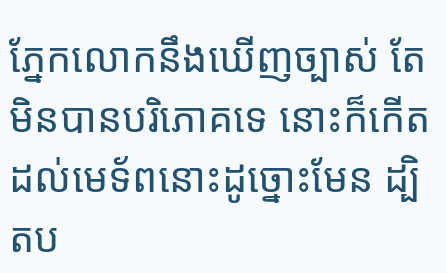ភ្នែកលោកនឹងឃើញច្បាស់ តែមិនបានបរិភោគទេ នោះក៏កើតដល់មេទ័ពនោះដូច្នោះមែន ដ្បិតប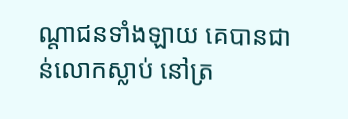ណ្តាជនទាំងឡាយ គេបានជាន់លោកស្លាប់ នៅត្រ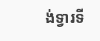ង់ទ្វារទី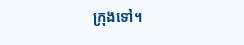ក្រុងទៅ។